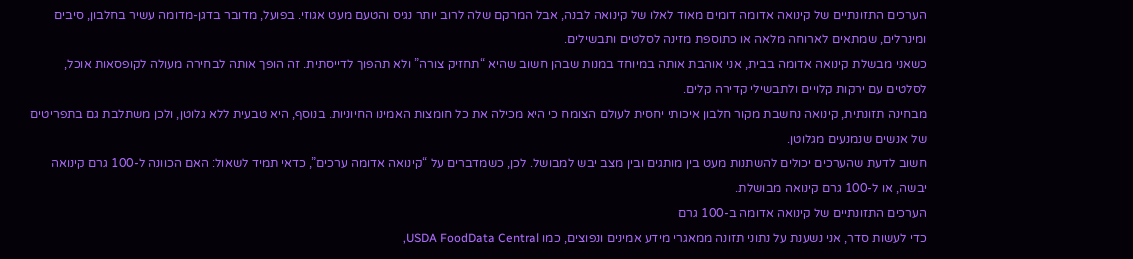הערכים התזונתיים של קינואה אדומה דומים מאוד לאלו של קינואה לבנה, אבל המרקם שלה לרוב יותר נגיס והטעם מעט אגוזי. בפועל, מדובר בדגן-מדומה עשיר בחלבון, סיבים ומינרלים, שמתאים לארוחה מלאה או כתוספת מזינה לסלטים ותבשילים.
כשאני מבשלת קינואה אדומה בבית, אני אוהבת אותה במיוחד במנות שבהן חשוב שהיא “תחזיק צורה” ולא תהפוך לדייסתית. זה הופך אותה לבחירה מעולה לקופסאות אוכל, לסלטים עם ירקות קלויים ולתבשילי קדירה קלים.
מבחינה תזונתית, קינואה נחשבת מקור חלבון איכותי יחסית לעולם הצומח כי היא מכילה את כל חומצות האמינו החיוניות. בנוסף, היא טבעית ללא גלוטן, ולכן משתלבת גם בתפריטים של אנשים שנמנעים מגלוטן.
חשוב לדעת שהערכים יכולים להשתנות מעט בין מותגים ובין מצב יבש למבושל. לכן, כשמדברים על “קינואה אדומה ערכים”, כדאי תמיד לשאול: האם הכוונה ל-100 גרם קינואה יבשה, או ל-100 גרם קינואה מבושלת.
הערכים התזונתיים של קינואה אדומה ב-100 גרם
כדי לעשות סדר, אני נשענת על נתוני תזונה ממאגרי מידע אמינים ונפוצים, כמו USDA FoodData Central,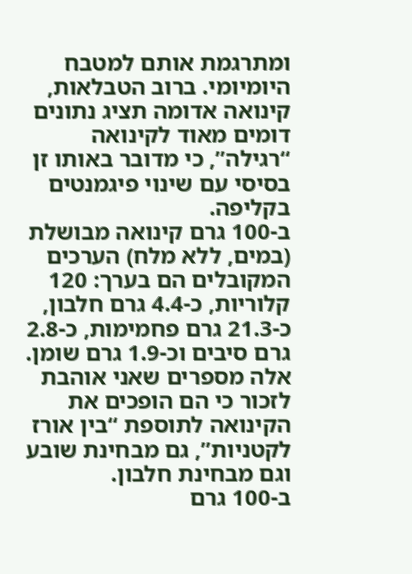ומתרגמת אותם למטבח היומיומי. ברוב הטבלאות, קינואה אדומה תציג נתונים דומים מאוד לקינואה “רגילה”, כי מדובר באותו זן בסיסי עם שינוי פיגמנטים בקליפה.
ב-100 גרם קינואה מבושלת (במים, ללא מלח) הערכים המקובלים הם בערך: 120 קלוריות, כ-4.4 גרם חלבון, כ-21.3 גרם פחמימות, כ-2.8 גרם סיבים וכ-1.9 גרם שומן. אלה מספרים שאני אוהבת לזכור כי הם הופכים את הקינואה לתוספת “בין אורז לקטניות”, גם מבחינת שובע וגם מבחינת חלבון.
ב-100 גרם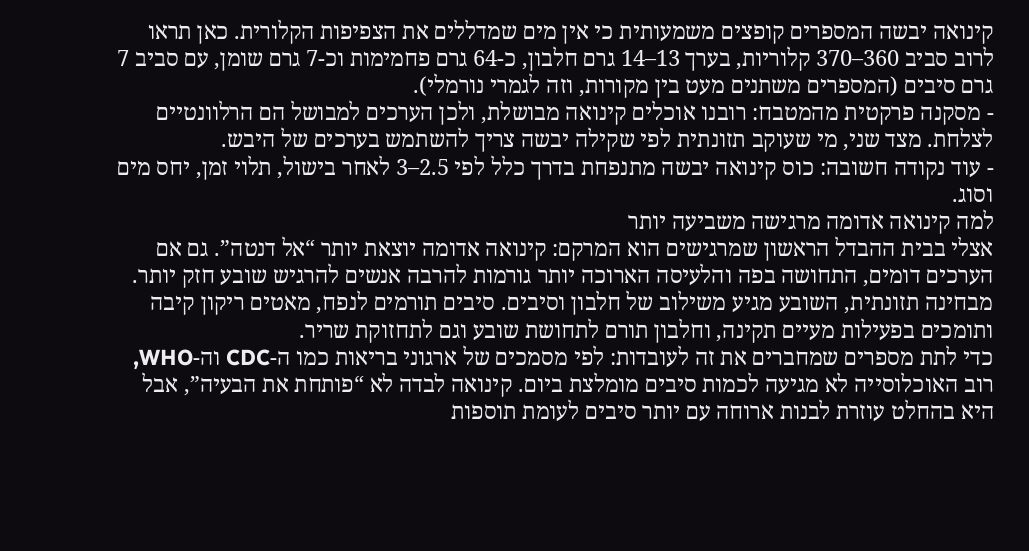קינואה יבשה המספרים קופצים משמעותית כי אין מים שמדללים את הצפיפות הקלורית. כאן תראו לרוב סביב 360–370 קלוריות, בערך 13–14 גרם חלבון, כ-64 גרם פחמימות וכ-7 גרם שומן, עם סביב 7 גרם סיבים (המספרים משתנים מעט בין מקורות, וזה לגמרי נורמלי).
- מסקנה פרקטית מהמטבח: רובנו אוכלים קינואה מבושלת, ולכן הערכים למבושל הם הרלוונטיים לצלחת. מצד שני, מי שעוקב תזונתית לפי שקילה יבשה צריך להשתמש בערכים של היבש.
- עוד נקודה חשובה: כוס קינואה יבשה מתנפחת בדרך כלל לפי 2.5–3 לאחר בישול, תלוי זמן, יחס מים וסוג.
למה קינואה אדומה מרגישה משביעה יותר
אצלי בבית ההבדל הראשון שמרגישים הוא המרקם: קינואה אדומה יוצאת יותר “אל דנטה”. גם אם הערכים דומים, התחושה בפה והלעיסה הארוכה יותר גורמות להרבה אנשים להרגיש שובע חזק יותר.
מבחינה תזונתית, השובע מגיע משילוב של חלבון וסיבים. סיבים תורמים לנפח, מאטים ריקון קיבה ותומכים בפעילות מעיים תקינה, וחלבון תורם לתחושת שובע וגם לתחזוקת שריר.
כדי לתת מספרים שמחברים את זה לעובדות: לפי מסמכים של ארגוני בריאות כמו ה-CDC וה-WHO, רוב האוכלוסייה לא מגיעה לכמות סיבים מומלצת ביום. קינואה לבדה לא “פותחת את הבעיה”, אבל היא בהחלט עוזרת לבנות ארוחה עם יותר סיבים לעומת תוספות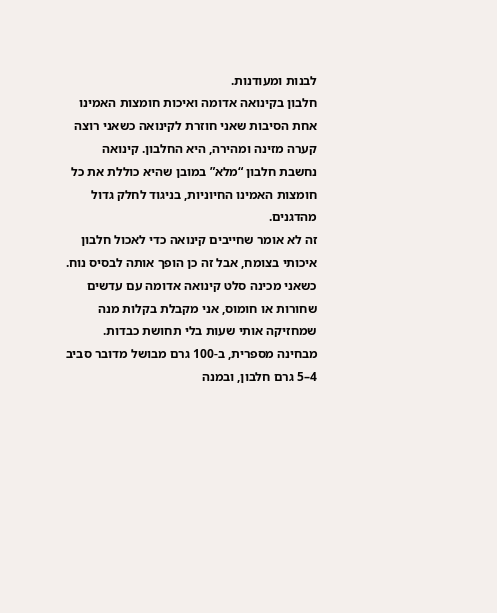לבנות ומעודנות.
חלבון בקינואה אדומה ואיכות חומצות האמינו
אחת הסיבות שאני חוזרת לקינואה כשאני רוצה קערה מזינה ומהירה, היא החלבון. קינואה נחשבת חלבון “מלא” במובן שהיא כוללת את כל חומצות האמינו החיוניות, בניגוד לחלק גדול מהדגנים.
זה לא אומר שחייבים קינואה כדי לאכול חלבון איכותי בצומח, אבל זה כן הופך אותה לבסיס נוח. כשאני מכינה סלט קינואה אדומה עם עדשים שחורות או חומוס, אני מקבלת בקלות מנה שמחזיקה אותי שעות בלי תחושת כבדות.
מבחינה מספרית, ב-100 גרם מבושל מדובר סביב 4–5 גרם חלבון, ובמנה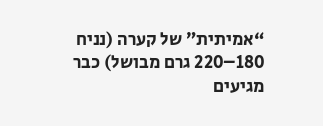“אמיתית” של קערה (נניח 180–220 גרם מבושל) כבר מגיעים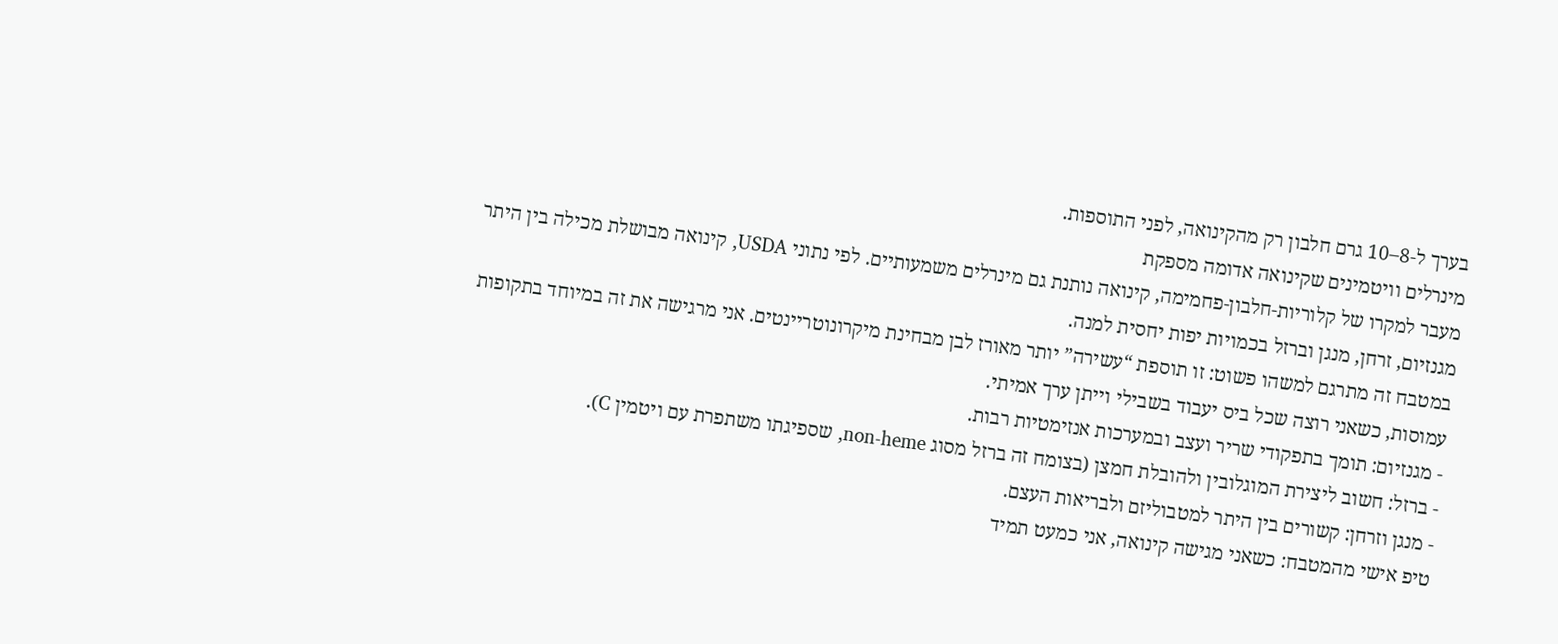בערך ל-8–10 גרם חלבון רק מהקינואה, לפני התוספות.
מינרלים וויטמינים שקינואה אדומה מספקת
מעבר למקרו של קלוריות-חלבון-פחמימה, קינואה נותנת גם מינרלים משמעותיים. לפי נתוני USDA, קינואה מבושלת מכילה בין היתר מגנזיום, זרחן, מנגן וברזל בכמויות יפות יחסית למנה.
במטבח זה מתרגם למשהו פשוט: זו תוספת “עשירה” יותר מאורז לבן מבחינת מיקרונוטריינטים. אני מרגישה את זה במיוחד בתקופות עמוסות, כשאני רוצה שכל ביס יעבוד בשבילי וייתן ערך אמיתי.
- מגנזיום: תומך בתפקודי שריר ועצב ובמערכות אנזימטיות רבות.
- ברזל: חשוב ליצירת המוגלובין ולהובלת חמצן (בצומח זה ברזל מסוג non-heme, שספיגתו משתפרת עם ויטמין C).
- מנגן וזרחן: קשורים בין היתר למטבוליזם ולבריאות העצם.
טיפ אישי מהמטבח: כשאני מגישה קינואה, אני כמעט תמיד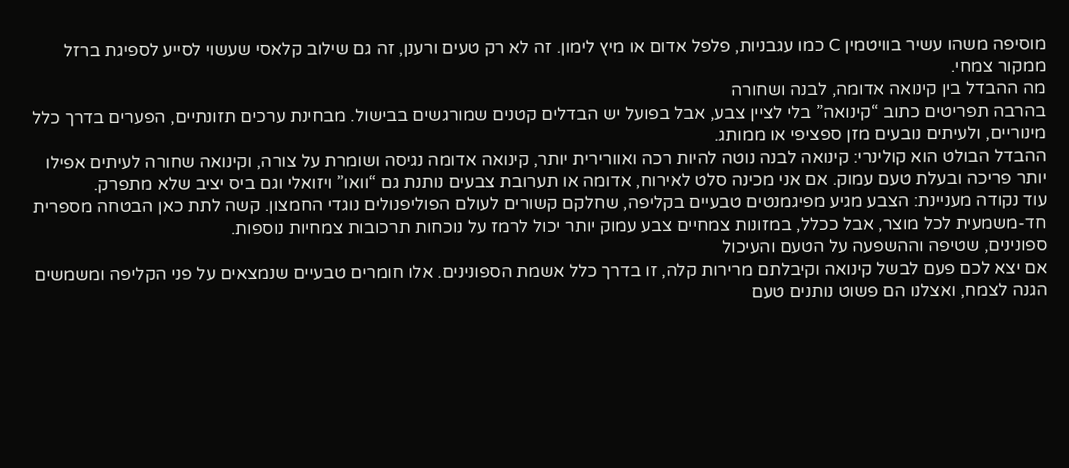מוסיפה משהו עשיר בוויטמין C כמו עגבניות, פלפל אדום או מיץ לימון. זה לא רק טעים ורענן, זה גם שילוב קלאסי שעשוי לסייע לספיגת ברזל ממקור צמחי.
מה ההבדל בין קינואה אדומה, לבנה ושחורה
בהרבה תפריטים כתוב “קינואה” בלי לציין צבע, אבל בפועל יש הבדלים קטנים שמורגשים בבישול. מבחינת ערכים תזונתיים, הפערים בדרך כלל מינוריים, ולעיתים נובעים מזן ספציפי או ממותג.
ההבדל הבולט הוא קולינרי: קינואה לבנה נוטה להיות רכה ואוורירית יותר, קינואה אדומה נגיסה ושומרת על צורה, וקינואה שחורה לעיתים אפילו יותר פריכה ובעלת טעם עמוק. אם אני מכינה סלט לאירוח, אדומה או תערובת צבעים נותנת גם “וואו” ויזואלי וגם ביס יציב שלא מתפרק.
עוד נקודה מעניינת: הצבע מגיע מפיגמנטים טבעיים בקליפה, שחלקם קשורים לעולם הפוליפנולים נוגדי החמצון. קשה לתת כאן הבטחה מספרית חד-משמעית לכל מוצר, אבל ככלל, במזונות צמחיים צבע עמוק יותר יכול לרמז על נוכחות תרכובות צמחיות נוספות.
ספונינים, שטיפה וההשפעה על הטעם והעיכול
אם יצא לכם פעם לבשל קינואה וקיבלתם מרירות קלה, זו בדרך כלל אשמת הספונינים. אלו חומרים טבעיים שנמצאים על פני הקליפה ומשמשים הגנה לצמח, ואצלנו הם פשוט נותנים טעם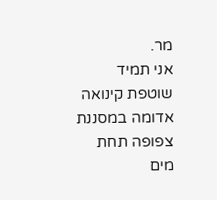מר.
אני תמיד שוטפת קינואה אדומה במסננת צפופה תחת מים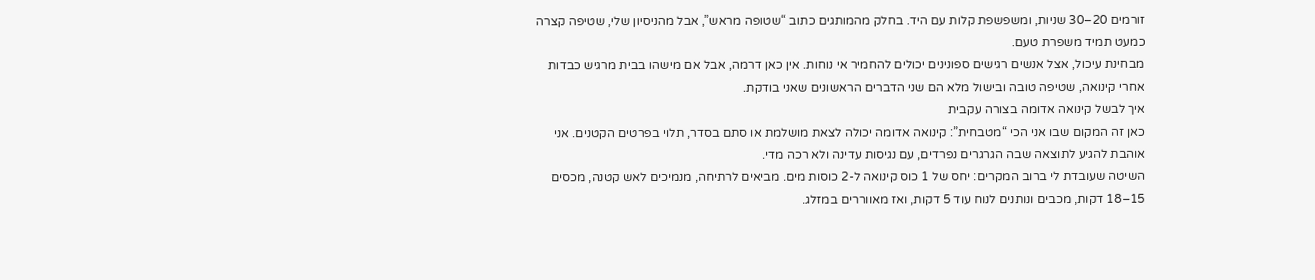זורמים 20–30 שניות, ומשפשפת קלות עם היד. בחלק מהמותגים כתוב “שטופה מראש”, אבל מהניסיון שלי, שטיפה קצרה כמעט תמיד משפרת טעם.
מבחינת עיכול, אצל אנשים רגישים ספונינים יכולים להחמיר אי נוחות. אין כאן דרמה, אבל אם מישהו בבית מרגיש כבדות אחרי קינואה, שטיפה טובה ובישול מלא הם שני הדברים הראשונים שאני בודקת.
איך לבשל קינואה אדומה בצורה עקבית
כאן זה המקום שבו אני הכי “מטבחית”: קינואה אדומה יכולה לצאת מושלמת או סתם בסדר, תלוי בפרטים הקטנים. אני אוהבת להגיע לתוצאה שבה הגרגרים נפרדים, עם נגיסות עדינה ולא רכה מדי.
השיטה שעובדת לי ברוב המקרים: יחס של 1 כוס קינואה ל-2 כוסות מים. מביאים לרתיחה, מנמיכים לאש קטנה, מכסים 15–18 דקות, מכבים ונותנים לנוח עוד 5 דקות, ואז מאווררים במזלג.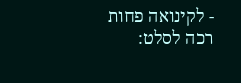- לקינואה פחות רכה לסלט: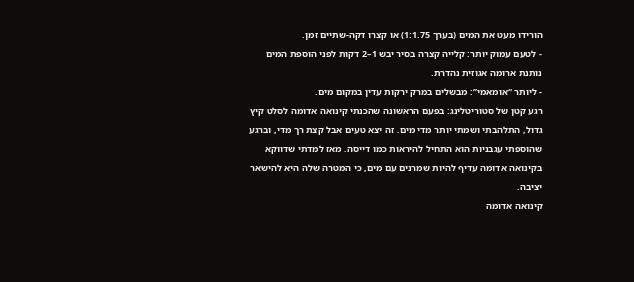הורידו מעט את המים (בערך 1:1.75) או קצרו דקה-שתיים זמן.
- לטעם עמוק יותר: קלייה קצרה בסיר יבש 1–2 דקות לפני הוספת המים נותנת ארומה אגוזית נהדרת.
- ליותר “אומאמי”: מבשלים במרק ירקות עדין במקום מים.
רגע קטן של סטוריטלינג: בפעם הראשונה שהכנתי קינואה אדומה לסלט קיץ גדול, התלהבתי ושמתי יותר מדי מים. זה יצא טעים אבל קצת רך מדי, וברגע שהוספתי עגבניות הוא התחיל להיראות כמו דייסה. מאז למדתי שדווקא בקינואה אדומה עדיף להיות שמרנים עם מים, כי המטרה שלה היא להישאר יציבה.
קינואה אדומה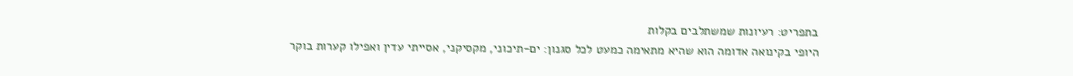בתפריט: רעיונות שמשתלבים בקלות
היופי בקינואה אדומה הוא שהיא מתאימה כמעט לכל סגנון: ים-תיכוני, מקסיקני, אסייתי עדין ואפילו קערות בוקר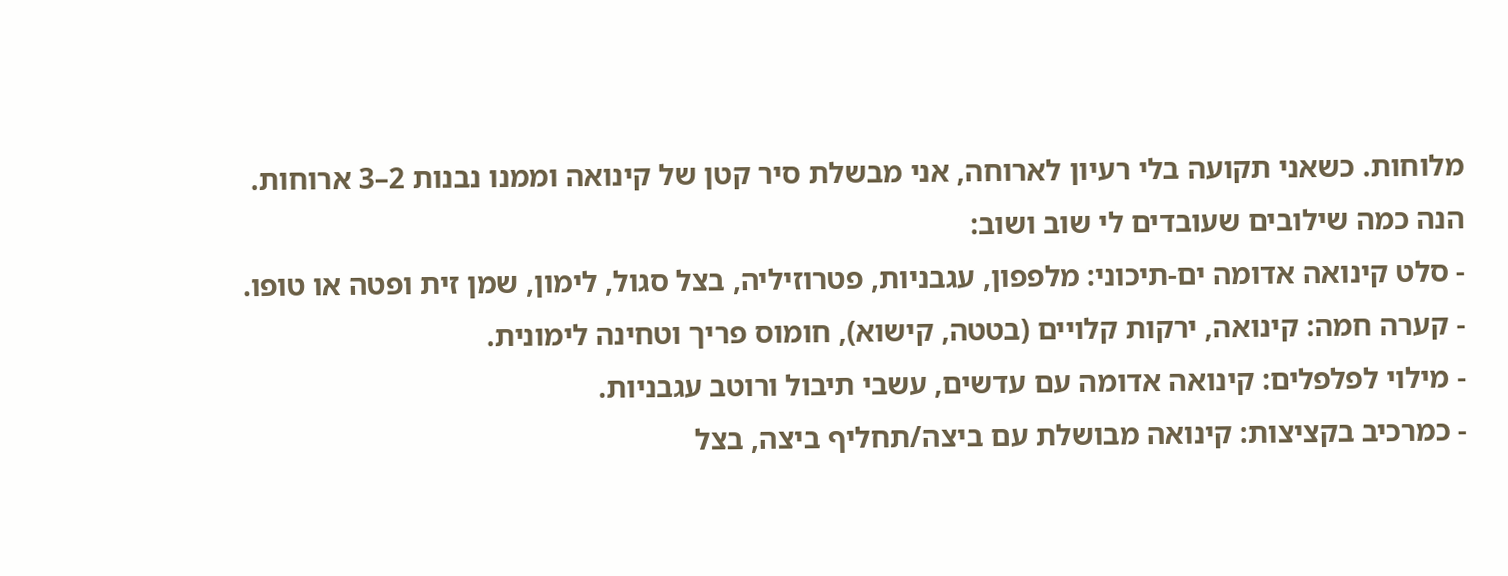מלוחות. כשאני תקועה בלי רעיון לארוחה, אני מבשלת סיר קטן של קינואה וממנו נבנות 2–3 ארוחות.
הנה כמה שילובים שעובדים לי שוב ושוב:
- סלט קינואה אדומה ים-תיכוני: מלפפון, עגבניות, פטרוזיליה, בצל סגול, לימון, שמן זית ופטה או טופו.
- קערה חמה: קינואה, ירקות קלויים (בטטה, קישוא), חומוס פריך וטחינה לימונית.
- מילוי לפלפלים: קינואה אדומה עם עדשים, עשבי תיבול ורוטב עגבניות.
- כמרכיב בקציצות: קינואה מבושלת עם ביצה/תחליף ביצה, בצל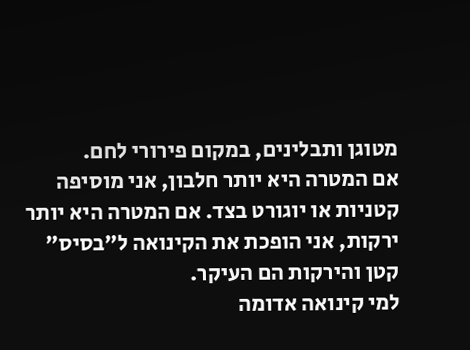מטוגן ותבלינים, במקום פירורי לחם.
אם המטרה היא יותר חלבון, אני מוסיפה קטניות או יוגורט בצד. אם המטרה היא יותר ירקות, אני הופכת את הקינואה ל”בסיס” קטן והירקות הם העיקר.
למי קינואה אדומה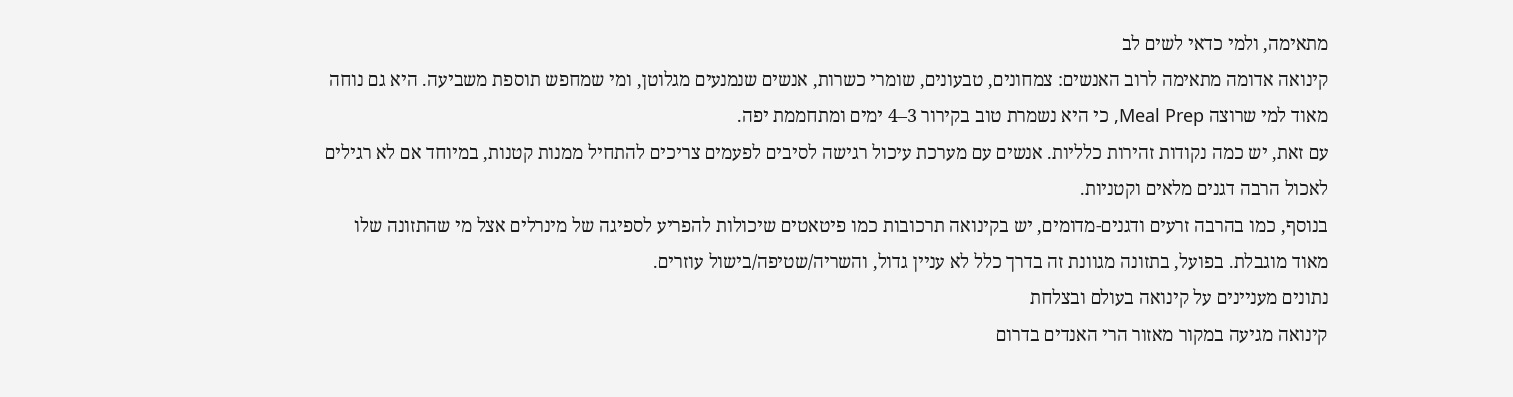מתאימה, ולמי כדאי לשים לב
קינואה אדומה מתאימה לרוב האנשים: צמחונים, טבעונים, שומרי כשרות, אנשים שנמנעים מגלוטן, ומי שמחפש תוספת משביעה. היא גם נוחה מאוד למי שרוצה Meal Prep, כי היא נשמרת טוב בקירור 3–4 ימים ומתחממת יפה.
עם זאת, יש כמה נקודות זהירות כלליות. אנשים עם מערכת עיכול רגישה לסיבים לפעמים צריכים להתחיל ממנות קטנות, במיוחד אם לא רגילים לאכול הרבה דגנים מלאים וקטניות.
בנוסף, כמו בהרבה זרעים ודגנים-מדומים, יש בקינואה תרכובות כמו פיטאטים שיכולות להפריע לספיגה של מינרלים אצל מי שהתזונה שלו מאוד מוגבלת. בפועל, בתזונה מגוונת זה בדרך כלל לא עניין גדול, והשריה/שטיפה/בישול עוזרים.
נתונים מעניינים על קינואה בעולם ובצלחת
קינואה מגיעה במקור מאזור הרי האנדים בדרום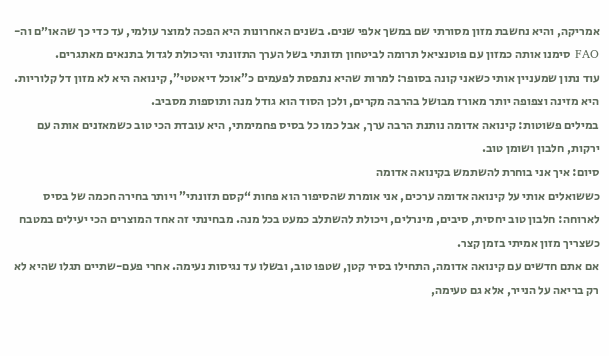אמריקה, והיא נחשבת מזון מסורתי שם במשך אלפי שנים. בשנים האחרונות היא הפכה למוצר עולמי, עד כדי כך שהאו״ם וה-FAO סימנו אותה כמזון עם פוטנציאל תרומה לביטחון תזונתי בשל הערך התזונתי והיכולת לגדול בתנאים מאתגרים.
עוד נתון שמעניין אותי כשאני קונה בסופר: למרות שהיא נתפסת לפעמים כ”אוכל דיאטטי”, קינואה היא לא מזון דל קלוריות. היא מזינה וצפופה יותר מאורז מבושל בהרבה מקרים, ולכן הסוד הוא גודל מנה ותוספות מסביב.
במילים פשוטות: קינואה אדומה נותנת הרבה ערך, אבל כמו כל בסיס פחמימתי, היא עובדת הכי טוב כשמאזנים אותה עם ירקות, חלבון ושומן טוב.
סיום: איך אני בוחרת להשתמש בקינואה אדומה
כששואלים אותי על קינואה אדומה ערכים, אני אומרת שהסיפור הוא פחות “קסם תזונתי” ויותר בחירה חכמה של בסיס לארוחה: חלבון טוב יחסית, סיבים, מינרלים, ויכולת להשתלב כמעט בכל מנה. מבחינתי זה אחד המוצרים הכי יעילים במטבח כשצריך מזון אמיתי בזמן קצר.
אם אתם חדשים עם קינואה אדומה, התחילו בסיר קטן, שטפו טוב, ובשלו עד נגיסות נעימה. אחרי פעם-שתיים תגלו שהיא לא רק בריאה על הנייר, אלא גם טעימה,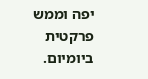יפה וממש פרקטית ביומיום.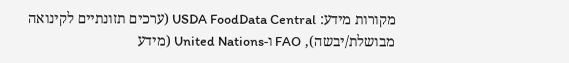מקורות מידע: USDA FoodData Central (ערכים תזונתיים לקינואה מבושלת/יבשה), FAO ו-United Nations (מידע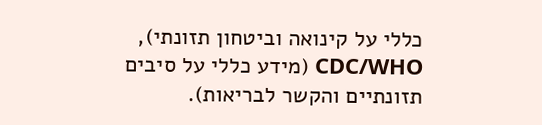כללי על קינואה וביטחון תזונתי), CDC/WHO (מידע כללי על סיבים תזונתיים והקשר לבריאות).